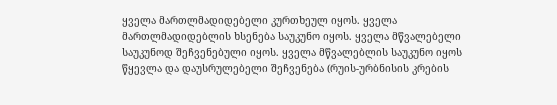ყველა მართლმადიდებელი კურთხეულ იყოს. ყველა მართლმადიდებლის ხსენება საუკუნო იყოს. ყველა მწვალებელი საუკუნოდ შეჩვენებული იყოს. ყველა მწვალებლის საუკუნო იყოს წყევლა და დაუსრულებელი შეჩვენება (რუის-ურბნისის კრების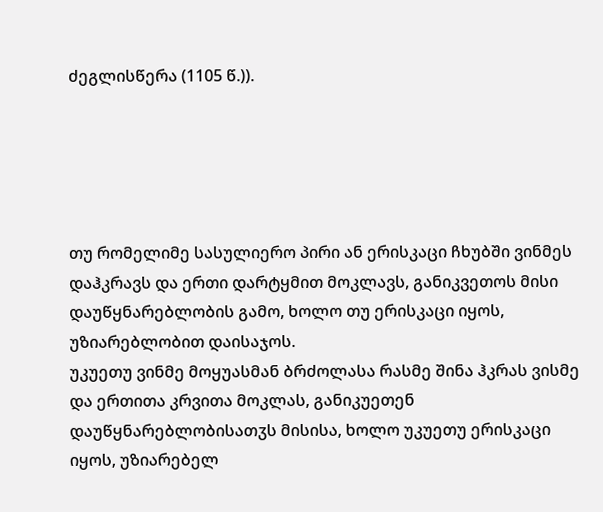ძეგლისწერა (1105 წ.)).





თუ რომელიმე სასულიერო პირი ან ერისკაცი ჩხუბში ვინმეს დაჰკრავს და ერთი დარტყმით მოკლავს, განიკვეთოს მისი დაუწყნარებლობის გამო, ხოლო თუ ერისკაცი იყოს, უზიარებლობით დაისაჯოს.
უკუეთუ ვინმე მოყუასმან ბრძოლასა რასმე შინა ჰკრას ვისმე და ერთითა კრვითა მოკლას, განიკუეთენ დაუწყნარებლობისათჳს მისისა, ხოლო უკუეთუ ერისკაცი იყოს, უზიარებელ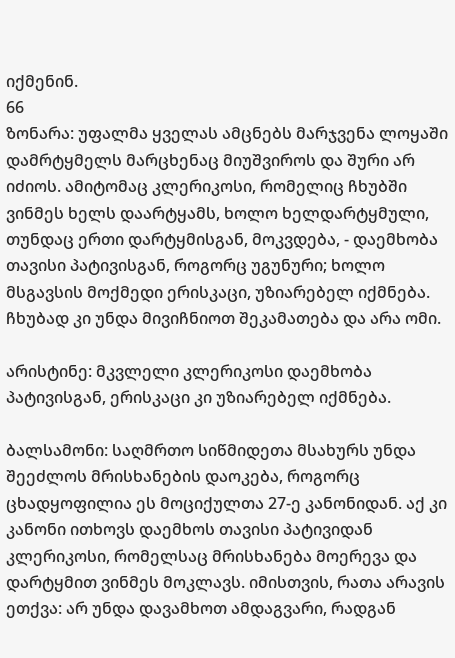იქმენინ.
66
ზონარა: უფალმა ყველას ამცნებს მარჯვენა ლოყაში დამრტყმელს მარცხენაც მიუშვიროს და შური არ იძიოს. ამიტომაც კლერიკოსი, რომელიც ჩხუბში ვინმეს ხელს დაარტყამს, ხოლო ხელდარტყმული, თუნდაც ერთი დარტყმისგან, მოკვდება, - დაემხობა თავისი პატივისგან, როგორც უგუნური; ხოლო მსგავსის მოქმედი ერისკაცი, უზიარებელ იქმნება. ჩხუბად კი უნდა მივიჩნიოთ შეკამათება და არა ომი.

არისტინე: მკვლელი კლერიკოსი დაემხობა პატივისგან, ერისკაცი კი უზიარებელ იქმნება.

ბალსამონი: საღმრთო სიწმიდეთა მსახურს უნდა შეეძლოს მრისხანების დაოკება, როგორც ცხადყოფილია ეს მოციქულთა 27-ე კანონიდან. აქ კი კანონი ითხოვს დაემხოს თავისი პატივიდან კლერიკოსი, რომელსაც მრისხანება მოერევა და დარტყმით ვინმეს მოკლავს. იმისთვის, რათა არავის ეთქვა: არ უნდა დავამხოთ ამდაგვარი, რადგან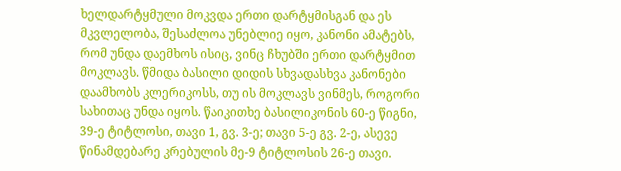ხელდარტყმული მოკვდა ერთი დარტყმისგან და ეს მკვლელობა, შესაძლოა უნებლიე იყო, კანონი ამატებს, რომ უნდა დაემხოს ისიც, ვინც ჩხუბში ერთი დარტყმით მოკლავს. წმიდა ბასილი დიდის სხვადასხვა კანონები დაამხობს კლერიკოსს, თუ ის მოკლავს ვინმეს, როგორი სახითაც უნდა იყოს. წაიკითხე ბასილიკონის 60-ე წიგნი, 39-ე ტიტლოსი, თავი 1, გვ. 3-ე; თავი 5-ე გვ. 2-ე, ასევე წინამდებარე კრებულის მე-9 ტიტლოსის 26-ე თავი.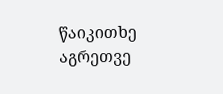წაიკითხე აგრეთვე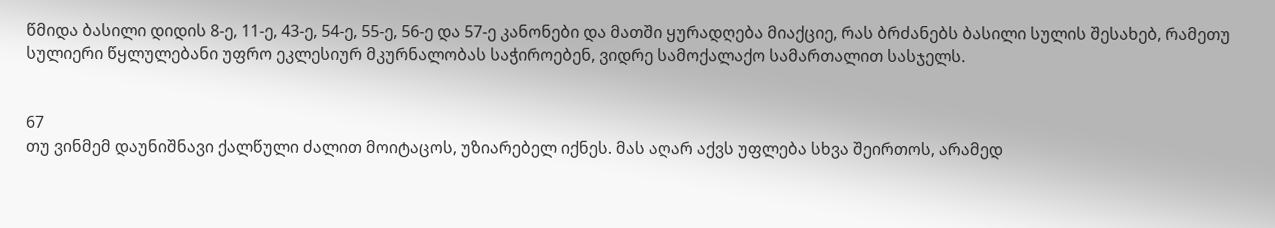წმიდა ბასილი დიდის 8-ე, 11-ე, 43-ე, 54-ე, 55-ე, 56-ე და 57-ე კანონები და მათში ყურადღება მიაქციე, რას ბრძანებს ბასილი სულის შესახებ, რამეთუ სულიერი წყლულებანი უფრო ეკლესიურ მკურნალობას საჭიროებენ, ვიდრე სამოქალაქო სამართალით სასჯელს.


67
თუ ვინმემ დაუნიშნავი ქალწული ძალით მოიტაცოს, უზიარებელ იქნეს. მას აღარ აქვს უფლება სხვა შეირთოს, არამედ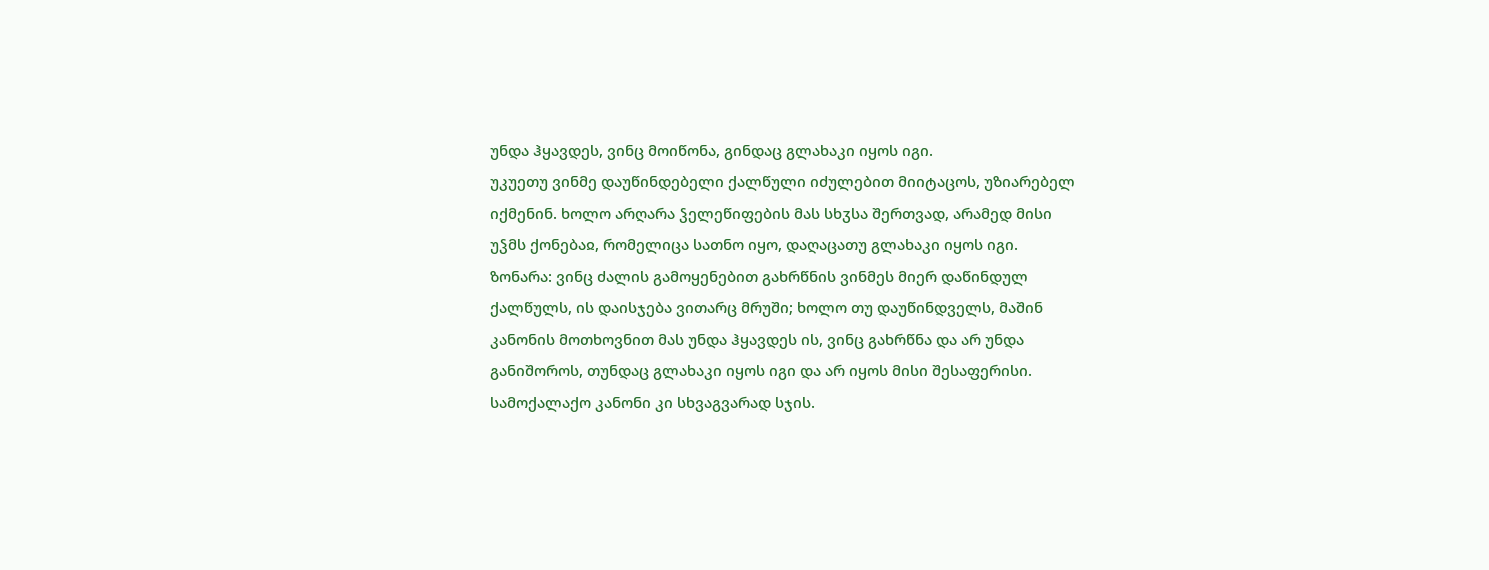უნდა ჰყავდეს, ვინც მოიწონა, გინდაც გლახაკი იყოს იგი.
უკუეთუ ვინმე დაუწინდებელი ქალწული იძულებით მიიტაცოს, უზიარებელ იქმენინ. ხოლო არღარა ჴელეწიფების მას სხჳსა შერთვად, არამედ მისი უჴმს ქონებაჲ, რომელიცა სათნო იყო, დაღაცათუ გლახაკი იყოს იგი.
ზონარა: ვინც ძალის გამოყენებით გახრწნის ვინმეს მიერ დაწინდულ ქალწულს, ის დაისჯება ვითარც მრუში; ხოლო თუ დაუწინდველს, მაშინ კანონის მოთხოვნით მას უნდა ჰყავდეს ის, ვინც გახრწნა და არ უნდა განიშოროს, თუნდაც გლახაკი იყოს იგი და არ იყოს მისი შესაფერისი. სამოქალაქო კანონი კი სხვაგვარად სჯის.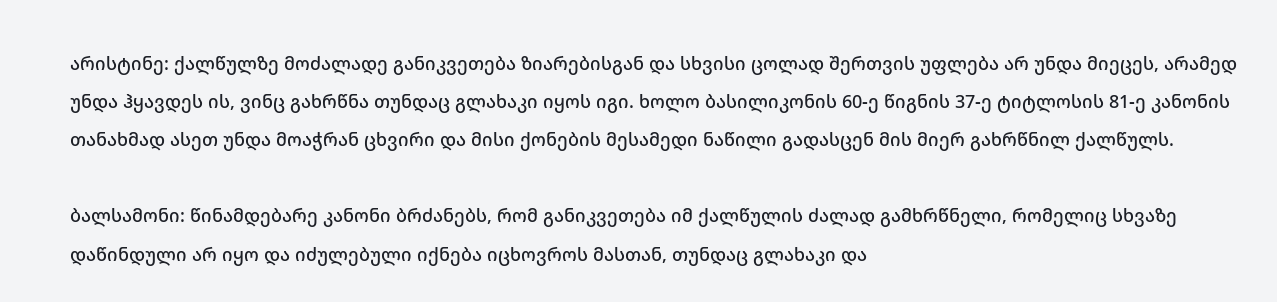არისტინე: ქალწულზე მოძალადე განიკვეთება ზიარებისგან და სხვისი ცოლად შერთვის უფლება არ უნდა მიეცეს, არამედ უნდა ჰყავდეს ის, ვინც გახრწნა თუნდაც გლახაკი იყოს იგი. ხოლო ბასილიკონის 60-ე წიგნის 37-ე ტიტლოსის 81-ე კანონის თანახმად ასეთ უნდა მოაჭრან ცხვირი და მისი ქონების მესამედი ნაწილი გადასცენ მის მიერ გახრწნილ ქალწულს.

ბალსამონი: წინამდებარე კანონი ბრძანებს, რომ განიკვეთება იმ ქალწულის ძალად გამხრწნელი, რომელიც სხვაზე დაწინდული არ იყო და იძულებული იქნება იცხოვროს მასთან, თუნდაც გლახაკი და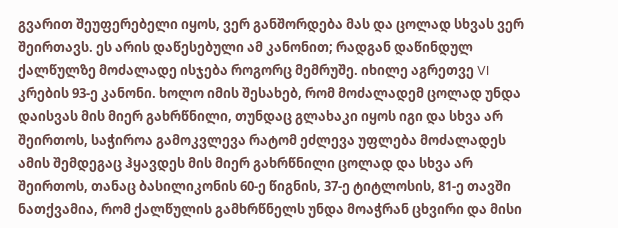გვარით შეუფერებელი იყოს, ვერ განშორდება მას და ცოლად სხვას ვერ შეირთავს. ეს არის დაწესებული ამ კანონით; რადგან დაწინდულ ქალწულზე მოძალადე ისჯება როგორც მემრუშე. იხილე აგრეთვე VI კრების 93-ე კანონი. ხოლო იმის შესახებ, რომ მოძალადემ ცოლად უნდა დაისვას მის მიერ გახრწნილი, თუნდაც გლახაკი იყოს იგი და სხვა არ შეირთოს, საჭიროა გამოკვლევა რატომ ეძლევა უფლება მოძალადეს ამის შემდეგაც ჰყავდეს მის მიერ გახრწნილი ცოლად და სხვა არ შეირთოს, თანაც ბასილიკონის 60-ე წიგნის, 37-ე ტიტლოსის, 81-ე თავში ნათქვამია, რომ ქალწულის გამხრწნელს უნდა მოაჭრან ცხვირი და მისი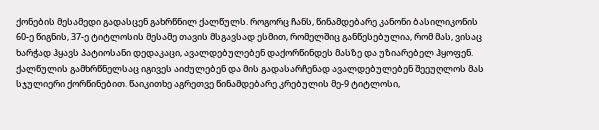ქონების მესამედი გადასცენ გახრწნილ ქალწულს. როგორც ჩანს, წინამდებარე კანონი ბასილიკონის 60-ე წიგნის, 37-ე ტიტლოსის მესამე თავის მსგავსად ესმით, რომელშიც განწესებულია, რომ მას, ვისაც ხარჭად ჰყავს პატიოსანი დედაკაცი, ავალდებულებენ დაქორწინდეს მასზე და უზიარებელ ჰყოფენ. ქალწულის გამხრწნელსაც იგივეს აიძულებენ და მის გადასარჩენად ავალდებულებენ შეეუღლოს მას სჯულიერი ქორწინებით. წაიკითხე აგრეთვე წინამდებარე კრებულის მე-9 ტიტლოსი,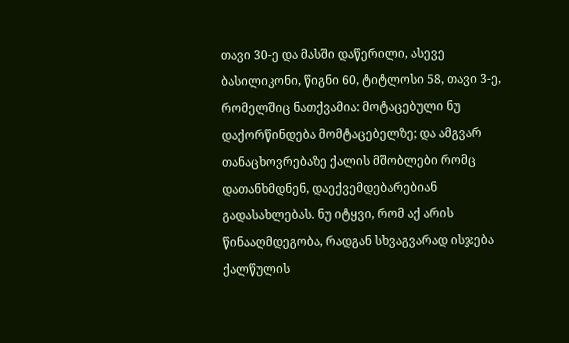თავი 30-ე და მასში დაწერილი, ასევე ბასილიკონი, წიგნი 60, ტიტლოსი 58, თავი 3-ე, რომელშიც ნათქვამია: მოტაცებული ნუ დაქორწინდება მომტაცებელზე; და ამგვარ თანაცხოვრებაზე ქალის მშობლები რომც დათანხმდნენ, დაექვემდებარებიან გადასახლებას. ნუ იტყვი, რომ აქ არის წინააღმდეგობა, რადგან სხვაგვარად ისჯება ქალწულის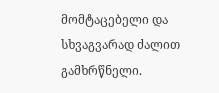მომტაცებელი და სხვაგვარად ძალით გამხრწნელი.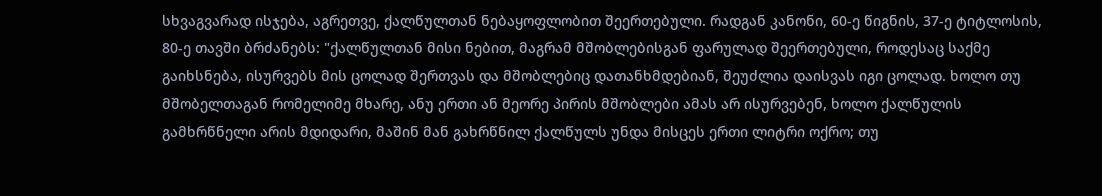სხვაგვარად ისჯება, აგრეთვე, ქალწულთან ნებაყოფლობით შეერთებული. რადგან კანონი, 60-ე წიგნის, 37-ე ტიტლოსის, 80-ე თავში ბრძანებს: "ქალწულთან მისი ნებით, მაგრამ მშობლებისგან ფარულად შეერთებული, როდესაც საქმე გაიხსნება, ისურვებს მის ცოლად შერთვას და მშობლებიც დათანხმდებიან, შეუძლია დაისვას იგი ცოლად. ხოლო თუ მშობელთაგან რომელიმე მხარე, ანუ ერთი ან მეორე პირის მშობლები ამას არ ისურვებენ, ხოლო ქალწულის გამხრწნელი არის მდიდარი, მაშინ მან გახრწნილ ქალწულს უნდა მისცეს ერთი ლიტრი ოქრო; თუ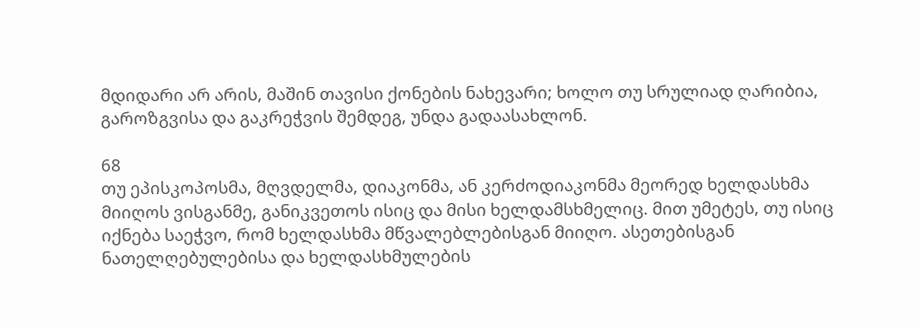მდიდარი არ არის, მაშინ თავისი ქონების ნახევარი; ხოლო თუ სრულიად ღარიბია, გაროზგვისა და გაკრეჭვის შემდეგ, უნდა გადაასახლონ.

68
თუ ეპისკოპოსმა, მღვდელმა, დიაკონმა, ან კერძოდიაკონმა მეორედ ხელდასხმა მიიღოს ვისგანმე, განიკვეთოს ისიც და მისი ხელდამსხმელიც. მით უმეტეს, თუ ისიც იქნება საეჭვო, რომ ხელდასხმა მწვალებლებისგან მიიღო. ასეთებისგან ნათელღებულებისა და ხელდასხმულების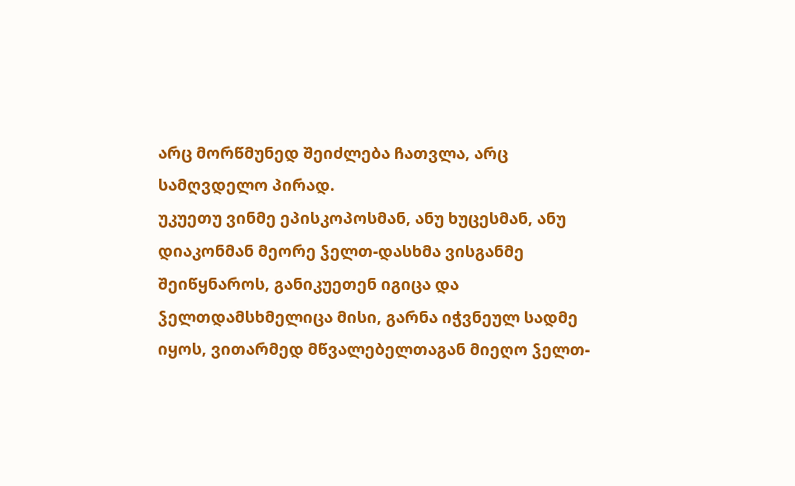არც მორწმუნედ შეიძლება ჩათვლა, არც სამღვდელო პირად.
უკუეთუ ვინმე ეპისკოპოსმან, ანუ ხუცესმან, ანუ დიაკონმან მეორე ჴელთ-დასხმა ვისგანმე შეიწყნაროს, განიკუეთენ იგიცა და ჴელთდამსხმელიცა მისი, გარნა იჭვნეულ სადმე იყოს, ვითარმედ მწვალებელთაგან მიეღო ჴელთ-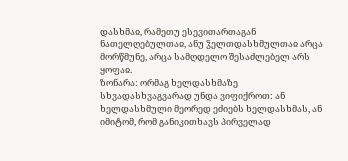დასხმაჲ, რამეთუ ესევითართაგან ნათელღებულთაჲ, ანუ ჴელთდასხმულთაჲ არცა მორწმუნე, არცა სამღდელო შესაძლებელ არს ყოფაჲ.
ზონარა: ორმაგ ხელდასხმაზე სხვადასხვაგვარად უნდა ვიფიქროთ: ან ხელდასხმული მეორედ ეძიებს ხელდასხმას, ან იმიტომ, რომ განიკითხავს პირველად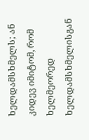ხელდამსხმელს; ან კიდევ იმიტომ, რომ ხელმეორედ ხელდამსხმელისგან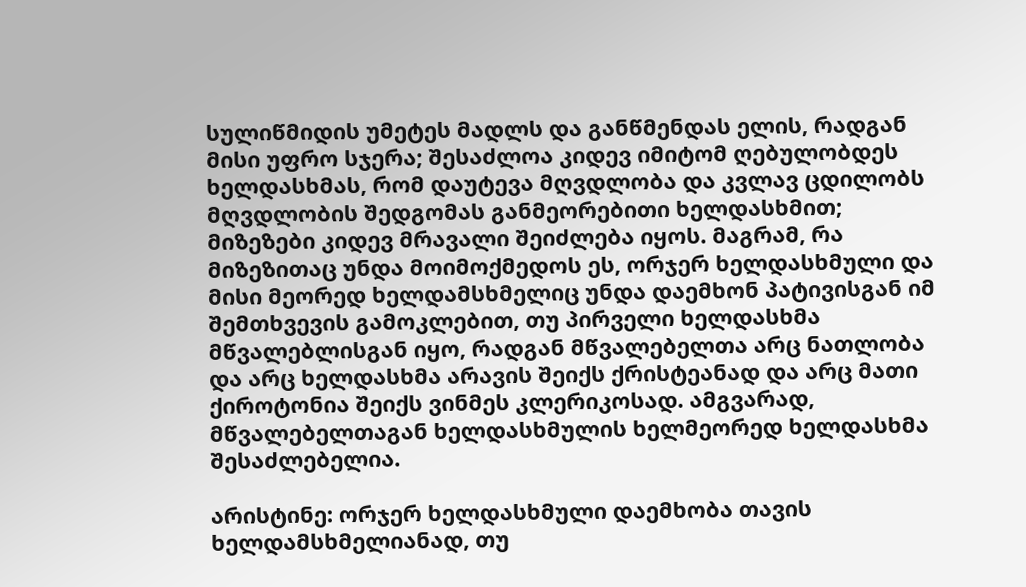სულიწმიდის უმეტეს მადლს და განწმენდას ელის, რადგან მისი უფრო სჯერა; შესაძლოა კიდევ იმიტომ ღებულობდეს ხელდასხმას, რომ დაუტევა მღვდლობა და კვლავ ცდილობს მღვდლობის შედგომას განმეორებითი ხელდასხმით; მიზეზები კიდევ მრავალი შეიძლება იყოს. მაგრამ, რა მიზეზითაც უნდა მოიმოქმედოს ეს, ორჯერ ხელდასხმული და მისი მეორედ ხელდამსხმელიც უნდა დაემხონ პატივისგან იმ შემთხვევის გამოკლებით, თუ პირველი ხელდასხმა მწვალებლისგან იყო, რადგან მწვალებელთა არც ნათლობა და არც ხელდასხმა არავის შეიქს ქრისტეანად და არც მათი ქიროტონია შეიქს ვინმეს კლერიკოსად. ამგვარად, მწვალებელთაგან ხელდასხმულის ხელმეორედ ხელდასხმა შესაძლებელია.

არისტინე: ორჯერ ხელდასხმული დაემხობა თავის ხელდამსხმელიანად, თუ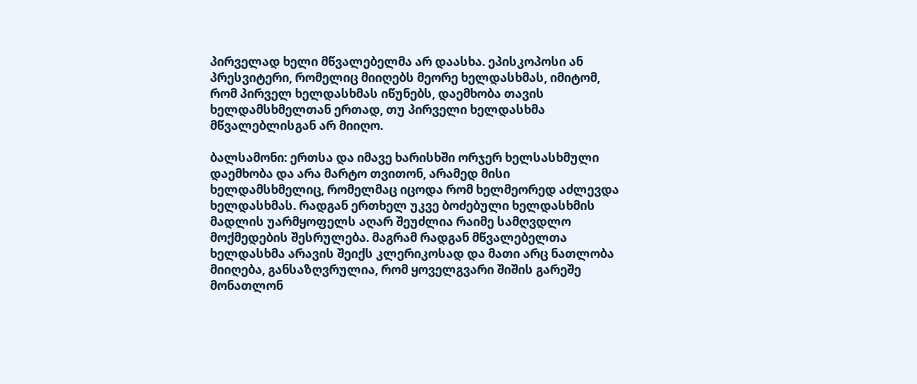პირველად ხელი მწვალებელმა არ დაასხა. ეპისკოპოსი ან პრესვიტერი, რომელიც მიიღებს მეორე ხელდასხმას, იმიტომ, რომ პირველ ხელდასხმას იწუნებს, დაემხობა თავის ხელდამსხმელთან ერთად, თუ პირველი ხელდასხმა მწვალებლისგან არ მიიღო.

ბალსამონი: ერთსა და იმავე ხარისხში ორჯერ ხელსასხმული დაემხობა და არა მარტო თვითონ, არამედ მისი ხელდამსხმელიც, რომელმაც იცოდა რომ ხელმეორედ აძლევდა ხელდასხმას. რადგან ერთხელ უკვე ბოძებული ხელდასხმის მადლის უარმყოფელს აღარ შეუძლია რაიმე სამღვდლო მოქმედების შესრულება. მაგრამ რადგან მწვალებელთა ხელდასხმა არავის შეიქს კლერიკოსად და მათი არც ნათლობა მიიღება, განსაზღვრულია, რომ ყოველგვარი შიშის გარეშე მონათლონ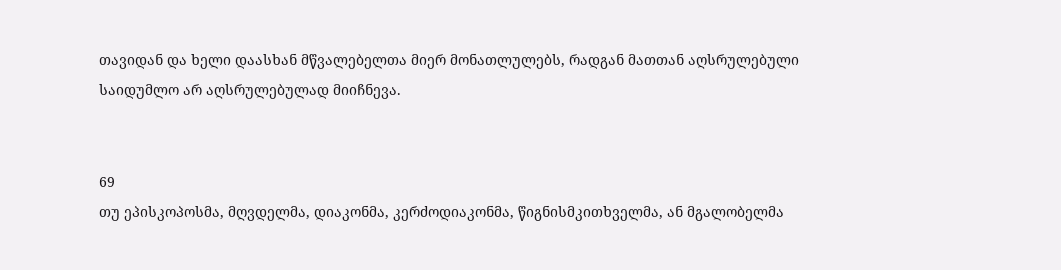თავიდან და ხელი დაასხან მწვალებელთა მიერ მონათლულებს, რადგან მათთან აღსრულებული საიდუმლო არ აღსრულებულად მიიჩნევა.


69
თუ ეპისკოპოსმა, მღვდელმა, დიაკონმა, კერძოდიაკონმა, წიგნისმკითხველმა, ან მგალობელმა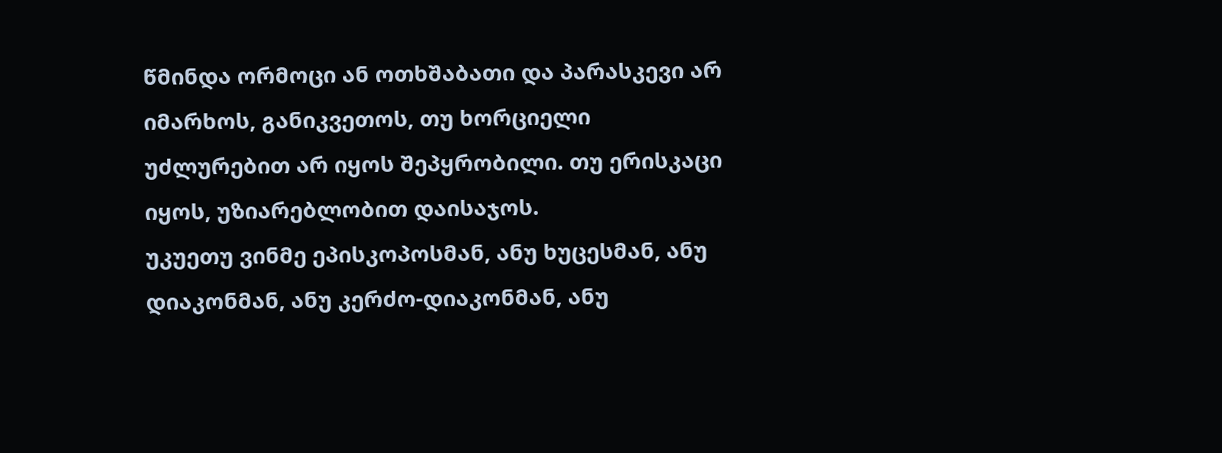წმინდა ორმოცი ან ოთხშაბათი და პარასკევი არ იმარხოს, განიკვეთოს, თუ ხორციელი უძლურებით არ იყოს შეპყრობილი. თუ ერისკაცი იყოს, უზიარებლობით დაისაჯოს.
უკუეთუ ვინმე ეპისკოპოსმან, ანუ ხუცესმან, ანუ დიაკონმან, ანუ კერძო-დიაკონმან, ანუ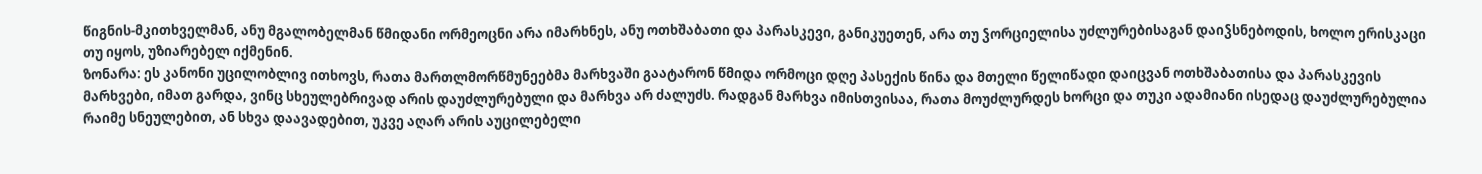წიგნის-მკითხველმან, ანუ მგალობელმან წმიდანი ორმეოცნი არა იმარხნეს, ანუ ოთხშაბათი და პარასკევი, განიკუეთენ, არა თუ ჴორციელისა უძლურებისაგან დაიჴსნებოდის, ხოლო ერისკაცი თუ იყოს, უზიარებელ იქმენინ.
ზონარა: ეს კანონი უცილობლივ ითხოვს, რათა მართლმორწმუნეებმა მარხვაში გაატარონ წმიდა ორმოცი დღე პასექის წინა და მთელი წელიწადი დაიცვან ოთხშაბათისა და პარასკევის მარხვები, იმათ გარდა, ვინც სხეულებრივად არის დაუძლურებული და მარხვა არ ძალუძს. რადგან მარხვა იმისთვისაა, რათა მოუძლურდეს ხორცი და თუკი ადამიანი ისედაც დაუძლურებულია რაიმე სნეულებით, ან სხვა დაავადებით, უკვე აღარ არის აუცილებელი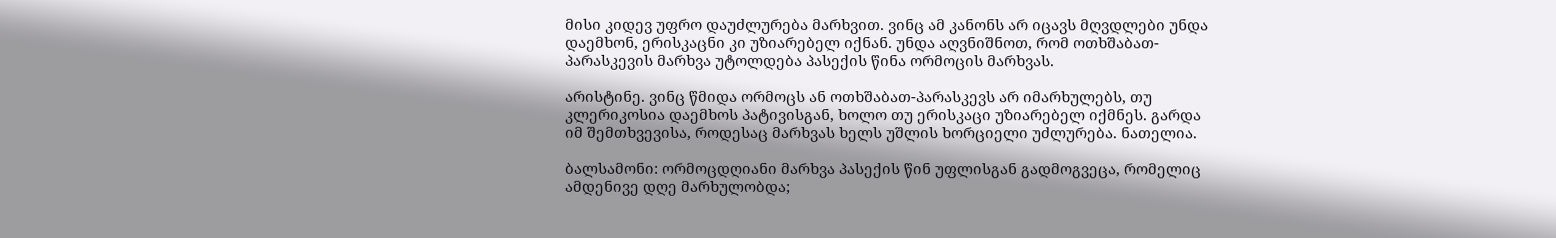მისი კიდევ უფრო დაუძლურება მარხვით. ვინც ამ კანონს არ იცავს მღვდლები უნდა დაემხონ, ერისკაცნი კი უზიარებელ იქნან. უნდა აღვნიშნოთ, რომ ოთხშაბათ-პარასკევის მარხვა უტოლდება პასექის წინა ორმოცის მარხვას.

არისტინე. ვინც წმიდა ორმოცს ან ოთხშაბათ-პარასკევს არ იმარხულებს, თუ კლერიკოსია დაემხოს პატივისგან, ხოლო თუ ერისკაცი უზიარებელ იქმნეს. გარდა იმ შემთხვევისა, როდესაც მარხვას ხელს უშლის ხორციელი უძლურება. ნათელია.

ბალსამონი: ორმოცდღიანი მარხვა პასექის წინ უფლისგან გადმოგვეცა, რომელიც ამდენივე დღე მარხულობდა;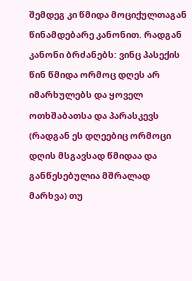შემდეგ კი წმიდა მოციქულთაგან წინამდებარე კანონით. რადგან კანონი ბრძანებს: ვინც პასექის წინ წმიდა ორმოც დღეს არ იმარხულებს და ყოველ ოთხშაბათსა და პარასკევს (რადგან ეს დღეებიც ორმოცი დღის მსგავსად წმიდაა და განწესებულია მშრალად მარხვა) თუ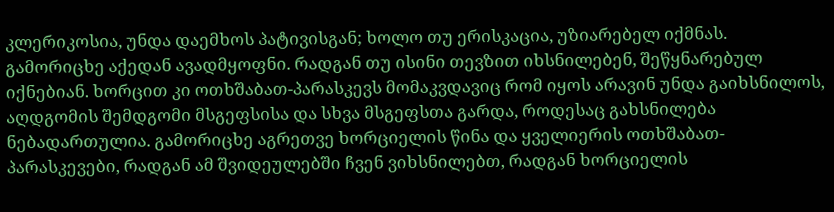კლერიკოსია, უნდა დაემხოს პატივისგან; ხოლო თუ ერისკაცია, უზიარებელ იქმნას. გამორიცხე აქედან ავადმყოფნი. რადგან თუ ისინი თევზით იხსნილებენ, შეწყნარებულ იქნებიან. ხორცით კი ოთხშაბათ-პარასკევს მომაკვდავიც რომ იყოს არავინ უნდა გაიხსნილოს, აღდგომის შემდგომი მსგეფსისა და სხვა მსგეფსთა გარდა, როდესაც გახსნილება ნებადართულია. გამორიცხე აგრეთვე ხორციელის წინა და ყველიერის ოთხშაბათ-პარასკევები, რადგან ამ შვიდეულებში ჩვენ ვიხსნილებთ, რადგან ხორციელის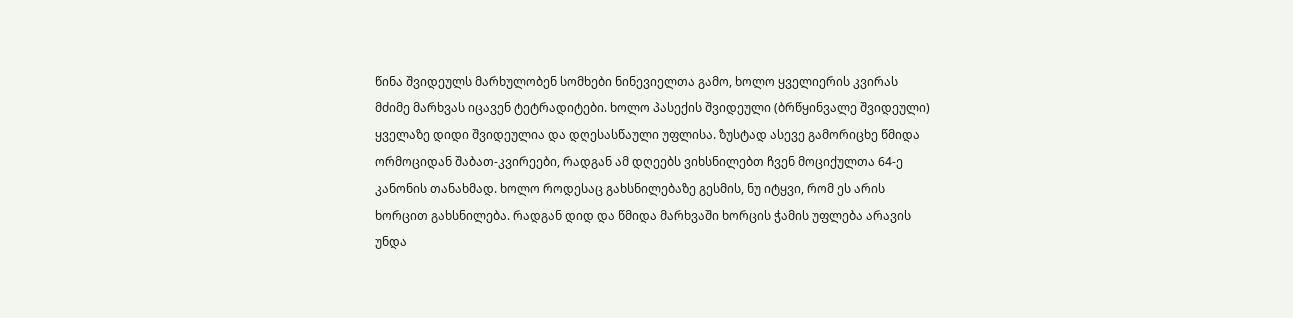წინა შვიდეულს მარხულობენ სომხები ნინევიელთა გამო, ხოლო ყველიერის კვირას მძიმე მარხვას იცავენ ტეტრადიტები. ხოლო პასექის შვიდეული (ბრწყინვალე შვიდეული) ყველაზე დიდი შვიდეულია და დღესასწაული უფლისა. ზუსტად ასევე გამორიცხე წმიდა ორმოციდან შაბათ-კვირეები, რადგან ამ დღეებს ვიხსნილებთ ჩვენ მოციქულთა 64-ე კანონის თანახმად. ხოლო როდესაც გახსნილებაზე გესმის, ნუ იტყვი, რომ ეს არის ხორცით გახსნილება. რადგან დიდ და წმიდა მარხვაში ხორცის ჭამის უფლება არავის უნდა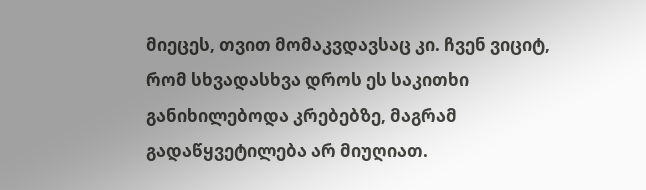მიეცეს, თვით მომაკვდავსაც კი. ჩვენ ვიციტ, რომ სხვადასხვა დროს ეს საკითხი განიხილებოდა კრებებზე, მაგრამ გადაწყვეტილება არ მიუღიათ.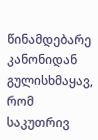წინამდებარე კანონიდან გულისხმაყავ, რომ საკუთრივ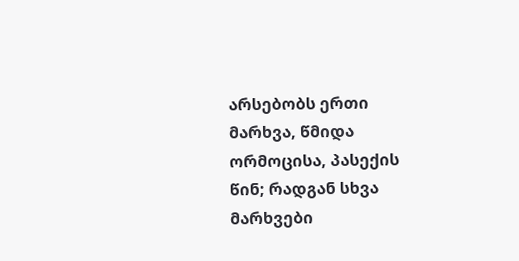არსებობს ერთი მარხვა, წმიდა ორმოცისა, პასექის წინ; რადგან სხვა მარხვები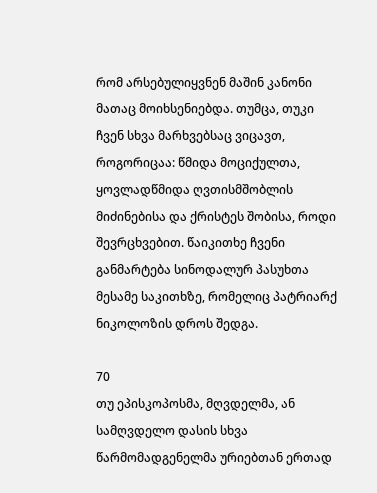რომ არსებულიყვნენ მაშინ კანონი მათაც მოიხსენიებდა. თუმცა, თუკი ჩვენ სხვა მარხვებსაც ვიცავთ, როგორიცაა: წმიდა მოციქულთა, ყოვლადწმიდა ღვთისმშობლის მიძინებისა და ქრისტეს შობისა, როდი შევრცხვებით. წაიკითხე ჩვენი განმარტება სინოდალურ პასუხთა მესამე საკითხზე, რომელიც პატრიარქ ნიკოლოზის დროს შედგა.

70
თუ ეპისკოპოსმა, მღვდელმა, ან სამღვდელო დასის სხვა წარმომადგენელმა ურიებთან ერთად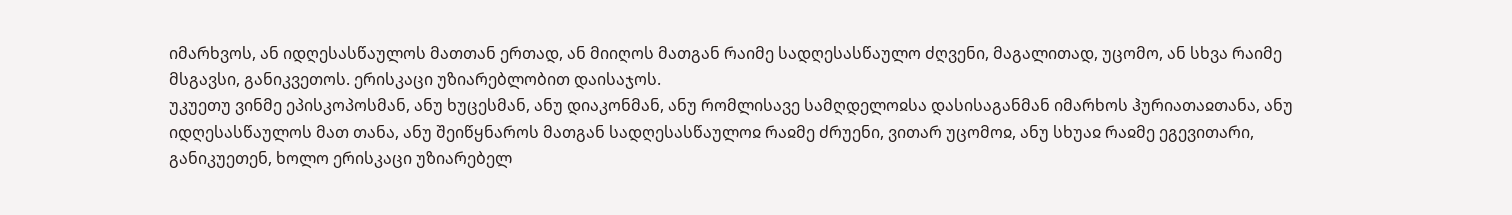იმარხვოს, ან იდღესასწაულოს მათთან ერთად, ან მიიღოს მათგან რაიმე სადღესასწაულო ძღვენი, მაგალითად, უცომო, ან სხვა რაიმე მსგავსი, განიკვეთოს. ერისკაცი უზიარებლობით დაისაჯოს.
უკუეთუ ვინმე ეპისკოპოსმან, ანუ ხუცესმან, ანუ დიაკონმან, ანუ რომლისავე სამღდელოჲსა დასისაგანმან იმარხოს ჰურიათაჲთანა, ანუ იდღესასწაულოს მათ თანა, ანუ შეიწყნაროს მათგან სადღესასწაულოჲ რაჲმე ძრუენი, ვითარ უცომოჲ, ანუ სხუაჲ რაჲმე ეგევითარი, განიკუეთენ, ხოლო ერისკაცი უზიარებელ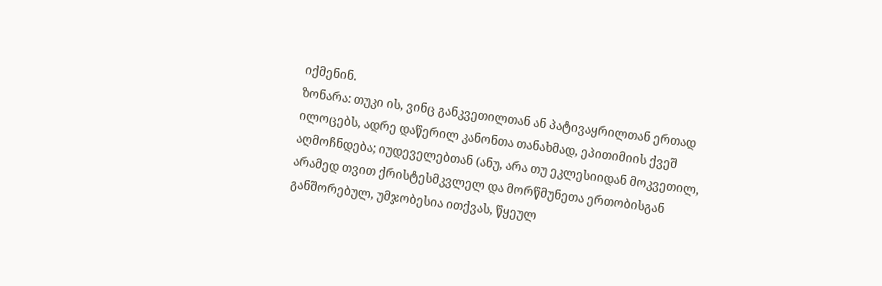იქმენინ.
ზონარა: თუკი ის, ვინც განკვეთილთან ან პატივაყრილთან ერთად ილოცებს, ადრე დაწერილ კანონთა თანახმად, ეპითიმიის ქვეშ აღმოჩნდება; იუდეველებთან (ანუ, არა თუ ეკლესიიდან მოკვეთილ, არამედ თვით ქრისტესმკვლელ და მორწმუნეთა ერთობისგან განშორებულ, უმჯობესია ითქვას, წყეულ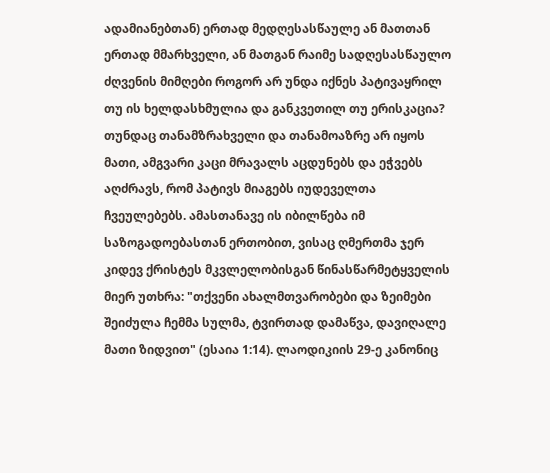ადამიანებთან) ერთად მედღესასწაულე ან მათთან ერთად მმარხველი, ან მათგან რაიმე სადღესასწაულო ძღვენის მიმღები როგორ არ უნდა იქნეს პატივაყრილ თუ ის ხელდასხმულია და განკვეთილ თუ ერისკაცია? თუნდაც თანამზრახველი და თანამოაზრე არ იყოს მათი, ამგვარი კაცი მრავალს აცდუნებს და ეჭვებს აღძრავს, რომ პატივს მიაგებს იუდეველთა ჩვეულებებს. ამასთანავე ის იბილწება იმ საზოგადოებასთან ერთობით, ვისაც ღმერთმა ჯერ კიდევ ქრისტეს მკვლელობისგან წინასწარმეტყველის მიერ უთხრა: "თქვენი ახალმთვარობები და ზეიმები შეიძულა ჩემმა სულმა, ტვირთად დამაწვა, დავიღალე მათი ზიდვით" (ესაია 1:14). ლაოდიკიის 29-ე კანონიც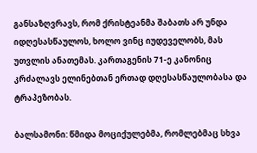განსაზღვრავს, რომ ქრისტეანმა შაბათს არ უნდა იდღესასწაულოს, ხოლო ვინც იუდეველობს, მას უთვლის ანათემას. კართაგენის 71-ე კანონიც კრძალავს ელინებთან ერთად დღესასწაულობასა და ტრაპეზობას.

ბალსამონი: წმიდა მოციქულებმა, რომლებმაც სხვა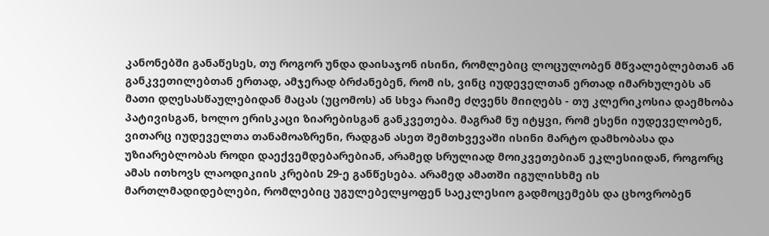კანონებში განაწესეს, თუ როგორ უნდა დაისაჯონ ისინი, რომლებიც ლოცულობენ მწვალებლებთან ან განკვეთილებთან ერთად, ამჯერად ბრძანებენ, რომ ის, ვინც იუდეველთან ერთად იმარხულებს ან მათი დღესასწაულებიდან მაცას (უცომოს) ან სხვა რაიმე ძღვენს მიიღებს - თუ კლერიკოსია დაემხობა პატივისგან, ხოლო ერისკაცი ზიარებისგან განკვეთება. მაგრამ ნუ იტყვი, რომ ესენი იუდეველობენ, ვითარც იუდეველთა თანამოაზრენი, რადგან ასეთ შემთხვევაში ისინი მარტო დამხობასა და უზიარებლობას როდი დაექვემდებარებიან, არამედ სრულიად მოიკვეთებიან ეკლესიიდან, როგორც ამას ითხოვს ლაოდიკიის კრების 29-ე განწესება. არამედ ამათში იგულისხმე ის მართლმადიდებლები, რომლებიც უგულებელყოფენ საეკლესიო გადმოცემებს და ცხოვრობენ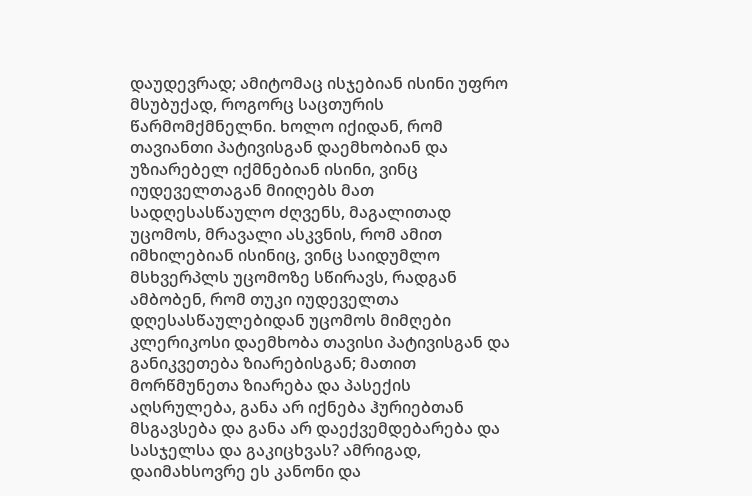დაუდევრად; ამიტომაც ისჯებიან ისინი უფრო მსუბუქად, როგორც საცთურის წარმომქმნელნი. ხოლო იქიდან, რომ თავიანთი პატივისგან დაემხობიან და უზიარებელ იქმნებიან ისინი, ვინც იუდეველთაგან მიიღებს მათ სადღესასწაულო ძღვენს, მაგალითად უცომოს, მრავალი ასკვნის, რომ ამით იმხილებიან ისინიც, ვინც საიდუმლო მსხვერპლს უცომოზე სწირავს, რადგან ამბობენ, რომ თუკი იუდეველთა დღესასწაულებიდან უცომოს მიმღები კლერიკოსი დაემხობა თავისი პატივისგან და განიკვეთება ზიარებისგან; მათით მორწმუნეთა ზიარება და პასექის აღსრულება, განა არ იქნება ჰურიებთან მსგავსება და განა არ დაექვემდებარება და სასჯელსა და გაკიცხვას? ამრიგად, დაიმახსოვრე ეს კანონი და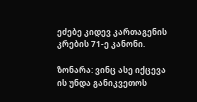ეძებე კიდევ კართაგენის კრების 71-ე კანონი.

ზონარა: ვინც ასე იქცევა ის უნდა განიკვეთოს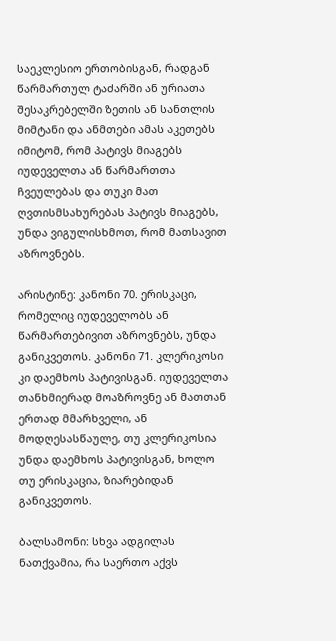საეკლესიო ერთობისგან, რადგან წარმართულ ტაძარში ან ურიათა შესაკრებელში ზეთის ან სანთლის მიმტანი და ანმთები ამას აკეთებს იმიტომ, რომ პატივს მიაგებს იუდეველთა ან წარმართთა ჩვეულებას და თუკი მათ ღვთისმსახურებას პატივს მიაგებს, უნდა ვიგულისხმოთ, რომ მათსავით აზროვნებს.

არისტინე: კანონი 70. ერისკაცი, რომელიც იუდეველობს ან წარმართებივით აზროვნებს, უნდა განიკვეთოს. კანონი 71. კლერიკოსი კი დაემხოს პატივისგან. იუდეველთა თანხმიერად მოაზროვნე ან მათთან ერთად მმარხველი, ან მოდღესასწაულე, თუ კლერიკოსია უნდა დაემხოს პატივისგან, ხოლო თუ ერისკაცია, ზიარებიდან განიკვეთოს.

ბალსამონი: სხვა ადგილას ნათქვამია, რა საერთო აქვს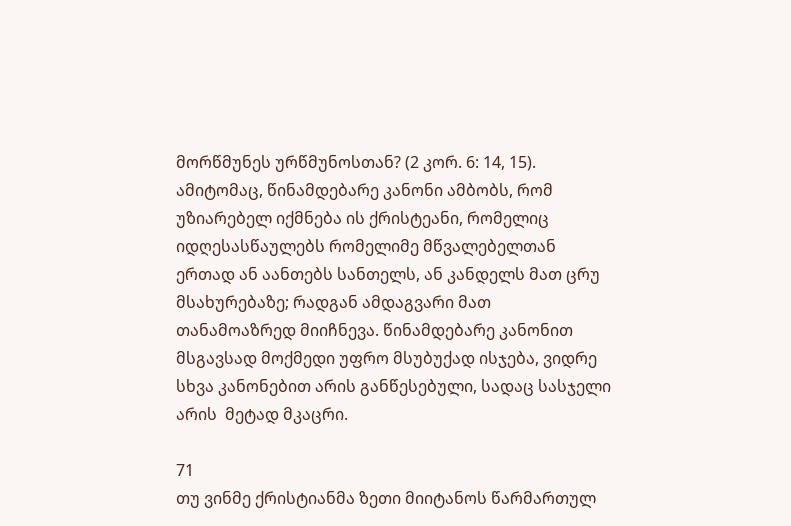მორწმუნეს ურწმუნოსთან? (2 კორ. 6: 14, 15). ამიტომაც, წინამდებარე კანონი ამბობს, რომ უზიარებელ იქმნება ის ქრისტეანი, რომელიც იდღესასწაულებს რომელიმე მწვალებელთან ერთად ან აანთებს სანთელს, ან კანდელს მათ ცრუ მსახურებაზე; რადგან ამდაგვარი მათ თანამოაზრედ მიიჩნევა. წინამდებარე კანონით მსგავსად მოქმედი უფრო მსუბუქად ისჯება, ვიდრე სხვა კანონებით არის განწესებული, სადაც სასჯელი არის  მეტად მკაცრი.

71
თუ ვინმე ქრისტიანმა ზეთი მიიტანოს წარმართულ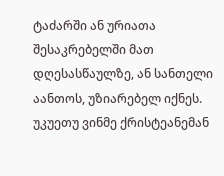ტაძარში ან ურიათა შესაკრებელში მათ დღესასწაულზე, ან სანთელი აანთოს, უზიარებელ იქნეს.
უკუეთუ ვინმე ქრისტეანემან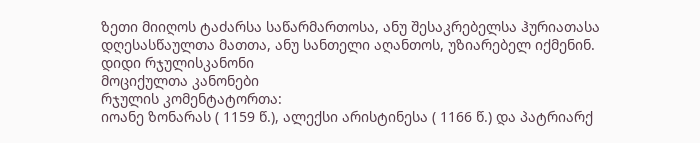ზეთი მიიღოს ტაძარსა საწარმართოსა, ანუ შესაკრებელსა ჰურიათასა დღესასწაულთა მათთა, ანუ სანთელი აღანთოს, უზიარებელ იქმენინ.
დიდი რჯულისკანონი
მოციქულთა კანონები
რჯულის კომენტატორთა:
იოანე ზონარას ( 1159 წ.), ალექსი არისტინესა ( 1166 წ.) და პატრიარქ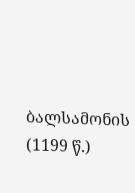ბალსამონის (1199 წ.)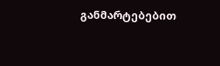განმარტებებით